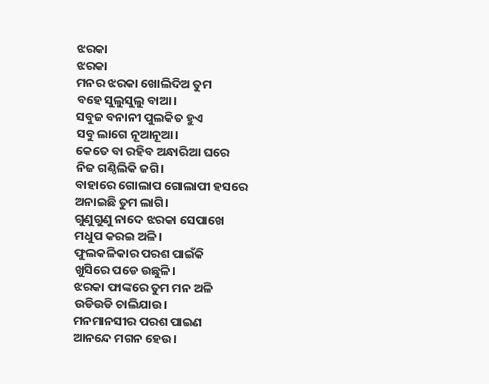ଝରକା
ଝରକା
ମନର ଝରକା ଖୋଲିଦିଅ ତୁମ
ବହେ ସୁଲୁସୁଲୁ ବାଆ।
ସବୁଜ ବନାନୀ ପୁଲକିତ ହୁଏ
ସବୁ ଲାଗେ ନୂଆନୂଆ।
କେତେ ବା ରହିବ ଅନ୍ଧାରିଆ ଘରେ
ନିଜ ଗଣ୍ଠିଲିକି ଜଗି।
ବାହାରେ ଗୋଲାପ ଗୋଲାପୀ ହସରେ
ଅନାଇଛି ତୁମ ଲାଗି।
ଗୁଣୁଗୁଣୁ ନାଦେ ଝରକା ସେପାଖେ
ମଧୁପ କରଇ ଅଳି।
ଫୁଲକଳିକାର ପରଶ ପାଇଁକି
ଖୁସିରେ ପଡେ ଉଛୁଳି।
ଝରକା ଫାଙ୍କରେ ତୁମ ମନ ଅଳି
ଉଡିଉଡି ଚାଲିଯାଉ।
ମନମାନସୀର ପରଶ ପାଇଣ
ଆନନ୍ଦେ ମଗନ ହେଉ।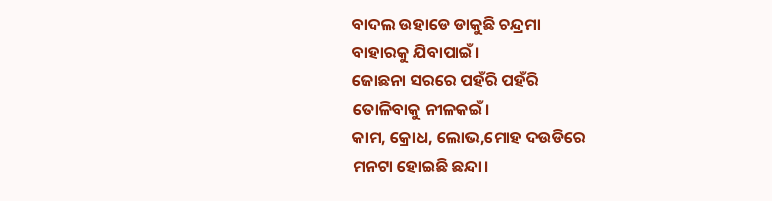ବାଦଲ ଉହାଡେ ଡାକୁଛି ଚନ୍ଦ୍ରମା
ବାହାରକୁ ଯିବାପାଇଁ।
ଜୋଛନା ସରରେ ପହଁରି ପହଁରି
ତୋଳିବାକୁ ନୀଳକଇଁ।
କାମ, କ୍ରୋଧ, ଲୋଭ,ମୋହ ଦଉଡିରେ
ମନଟା ହୋଇଛି ଛନ୍ଦା।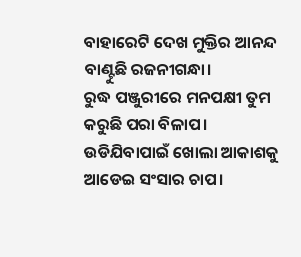ବାହାରେଟି ଦେଖ ମୁକ୍ତିର ଆନନ୍ଦ
ବାଣ୍ଟୁଛି ରଜନୀଗନ୍ଧା।
ରୁଦ୍ଧ ପଞ୍ଜୁରୀରେ ମନପକ୍ଷୀ ତୁମ
କରୁଛି ପରା ବିଳାପ।
ଉଡିଯିବାପାଇଁ ଖୋଲା ଆକାଶକୁ
ଆଡେଇ ସଂସାର ଚାପ।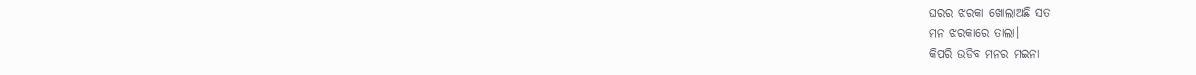ଘରର ଝରକା ଖୋଲାଅଛି ସତ
ମନ ଝରକାରେ ତାଲା।
କିପରି ଉଡିବ ମନର ମଇନା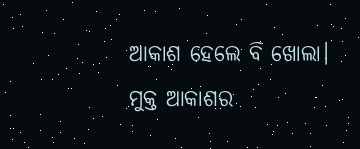ଆକାଶ ହେଲେ ବି ଖୋଲା।
ମୁକ୍ତ ଆକାଶର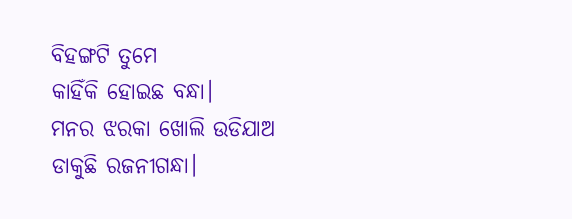ବିହଙ୍ଗଟି ତୁମେ
କାହିଁକି ହୋଇଛ ବନ୍ଧା।
ମନର ଝରକା ଖୋଲି ଉଡିଯାଅ
ଡାକୁଛି ରଜନୀଗନ୍ଧା।